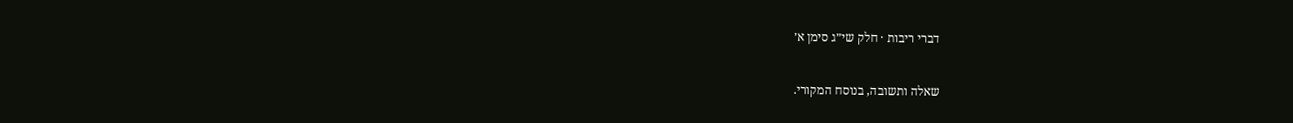דברי ריבות · חלק שי״ג סימן א׳

שאלה ותשובה, בנוסח המקורי.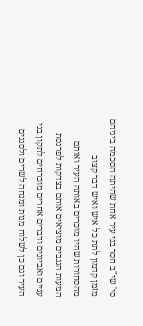סי' שי"ב חסר בני עיר אחת שהיתה הסכמה ביניהם מזמן קדמון לתת כל איש ואיש דבר קצוב מהסחורות שהיו מוכרים באותה העיר ואותם המעות הנגבים מוציאים אותם בצדקות לפרנסת עניים ואביונים ודברים אחרים מוכרחים לתקון בני העיר וגם כן לשלוח מנות ומנחה לשרים ולסגנים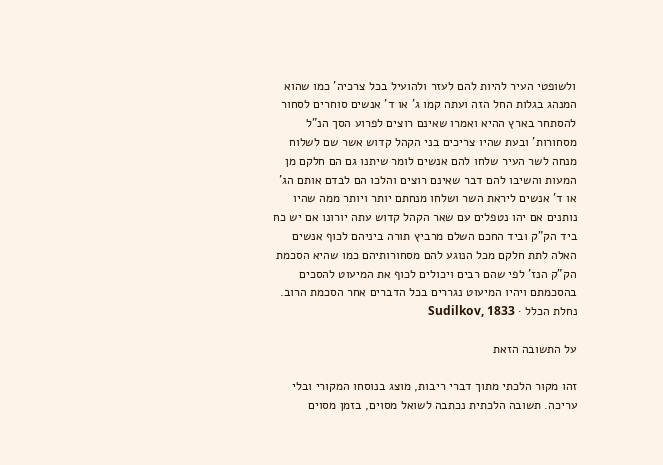ולשופטי העיר להיות להם לעזר ולהועיל בכל צרכיה' כמו שהוא המנהג בגלות החל הזה ועתה קמו ג' או ד' אנשים סוחרים לסחור להסתחר בארץ ההיא ואמרו שאינם רוצים לפרוע הסך הנ"ל מסחורות' ובעת שהיו צריכים בני הקהל קדוש אשר שם לשלוח מנחה לשר העיר שלחו להם אנשים לומר שיתנו גם הם חלקם מן המעות והשיבו להם דבר שאינם רוצים והלכו הם לבדם אותם הג' או ד' אנשים ליראת השר ושלחו מנחתם יותר ויותר ממה שהיו נותנים אם יהו נטפלים עם שאר הקהל קדוש עתה יורונו אם יש כח ביד הק"ק וביד החכם השלם מרביץ תורה ביניהם לכוף אנשים האלה לתת חלקם מכל הנוגע להם מסחורותיהם כמו שהיא הסכמת הק"ק הנז' לפי שהם רבים ויכולים לכוף את המיעוט להסכים בהסכמתם ויהיו המיעוט נגררים בכל הדברים אחר הסכמת הרוב.
נחלת הכלל · Sudilkov, 1833

על התשובה הזאת

זהו מקור הלכתי מתוך דברי ריבות, מוצג בנוסחו המקורי ובלי עריכה. תשובה הלכתית נכתבה לשואל מסוים, בזמן מסוים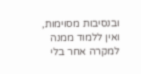ובנסיבות מסוימות, ואין ללמוד ממנה למקרה אחר בלי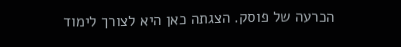הכרעה של פוסק. הצגתה כאן היא לצורך לימוד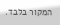המקור בלבד.